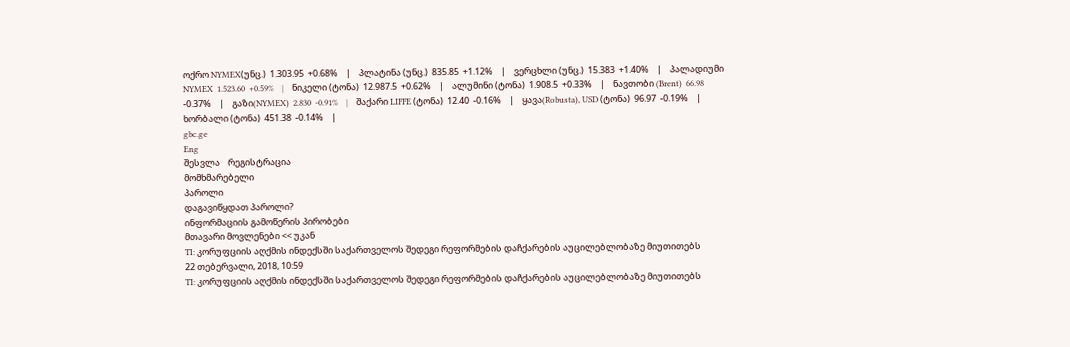ოქრო NYMEX(უნც.)  1.303.95  +0.68%    |    პლატინა (უნც.)  835.85  +1.12%    |    ვერცხლი (უნც.)  15.383  +1.40%    |    პალადიუმი NYMEX  1.523.60  +0.59%    |    ნიკელი (ტონა)  12.987.5  +0.62%    |    ალუმინი (ტონა)  1.908.5  +0.33%    |    ნავთობი (Brent)  66.98  -0.37%    |    გაზი(NYMEX)  2.830  -0.91%    |    შაქარი LIFFE (ტონა)  12.40  -0.16%    |    ყავა(Robusta), USD (ტონა)  96.97  -0.19%    |    ხორბალი (ტონა)  451.38  -0.14%    |
gbc.ge
Eng
შესვლა    რეგისტრაცია
მომხმარებელი
პაროლი
დაგავიწყდათ პაროლი?
ინფორმაციის გამოწერის პირობები
მთავარი მოვლენები << უკან
TI: კორუფციის აღქმის ინდექსში საქართველოს შედეგი რეფორმების დაჩქარების აუცილებლობაზე მიუთითებს
22 თებერვალი, 2018, 10:59
TI: კორუფციის აღქმის ინდექსში საქართველოს შედეგი რეფორმების დაჩქარების აუცილებლობაზე მიუთითებს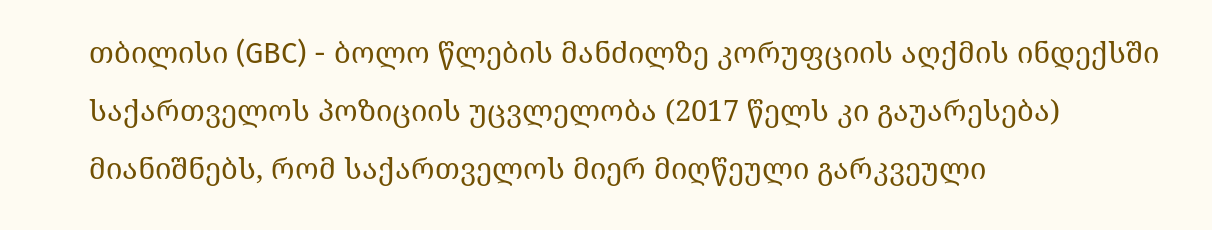თბილისი (GBC) - ბოლო წლების მანძილზე კორუფციის აღქმის ინდექსში საქართველოს პოზიციის უცვლელობა (2017 წელს კი გაუარესება) მიანიშნებს, რომ საქართველოს მიერ მიღწეული გარკვეული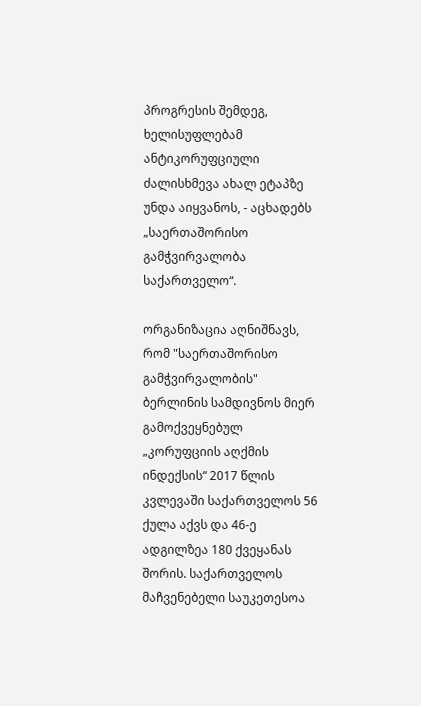პროგრესის შემდეგ, ხელისუფლებამ ანტიკორუფციული ძალისხმევა ახალ ეტაპზე უნდა აიყვანოს, - აცხადებს  „საერთაშორისო გამჭვირვალობა საქართველო“.

ორგანიზაცია აღნიშნავს, რომ "საერთაშორისო გამჭვირვალობის"  ბერლინის სამდივნოს მიერ გამოქვეყნებულ „კორუფციის აღქმის ინდექსის“ 2017 წლის კვლევაში საქართველოს 56 ქულა აქვს და 46-ე ადგილზეა 180 ქვეყანას შორის. საქართველოს მაჩვენებელი საუკეთესოა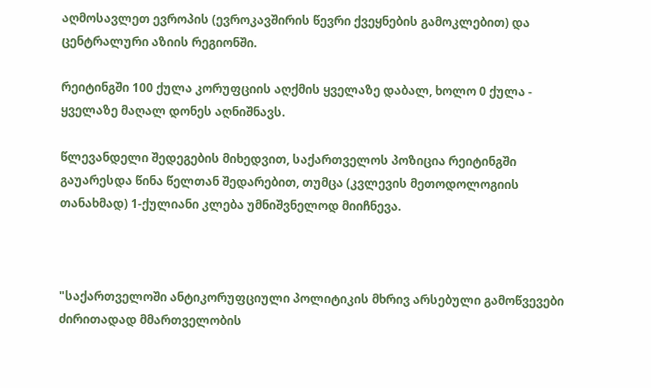აღმოსავლეთ ევროპის (ევროკავშირის წევრი ქვეყნების გამოკლებით) და ცენტრალური აზიის რეგიონში.

რეიტინგში 100 ქულა კორუფციის აღქმის ყველაზე დაბალ, ხოლო 0 ქულა - ყველაზე მაღალ დონეს აღნიშნავს.

წლევანდელი შედეგების მიხედვით, საქართველოს პოზიცია რეიტინგში გაუარესდა წინა წელთან შედარებით, თუმცა (კვლევის მეთოდოლოგიის თანახმად) 1-ქულიანი კლება უმნიშვნელოდ მიიჩნევა.



"საქართველოში ანტიკორუფციული პოლიტიკის მხრივ არსებული გამოწვევები ძირითადად მმართველობის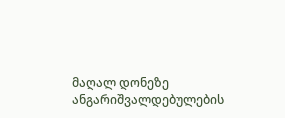მაღალ დონეზე ანგარიშვალდებულების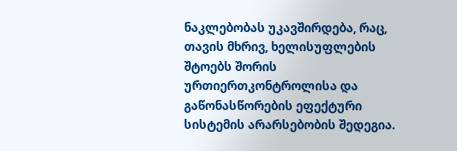ნაკლებობას უკავშირდება, რაც, თავის მხრივ, ხელისუფლების შტოებს შორის ურთიერთკონტროლისა და გაწონასწორების ეფექტური სისტემის არარსებობის შედეგია.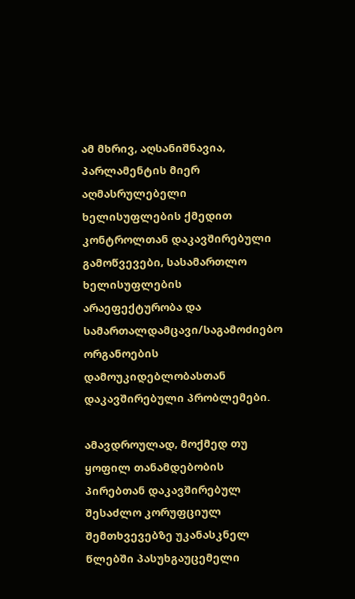ამ მხრივ, აღსანიშნავია, პარლამენტის მიერ აღმასრულებელი ხელისუფლების ქმედით კონტროლთან დაკავშირებული გამოწვევები, სასამართლო ხელისუფლების არაეფექტურობა და სამართალდამცავი/საგამოძიებო ორგანოების დამოუკიდებლობასთან დაკავშირებული პრობლემები.

ამავდროულად, მოქმედ თუ ყოფილ თანამდებობის პირებთან დაკავშირებულ შესაძლო კორუფციულ შემთხვევებზე უკანასკნელ წლებში პასუხგაუცემელი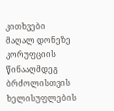კითხვები მაღალ დონეზე კორუფციის წინააღმდეგ ბრძოლისთვის ხელისუფლების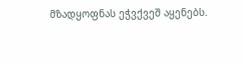მზადყოფნას ეჭვქვეშ აყენებს.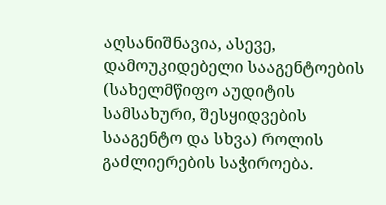აღსანიშნავია, ასევე, დამოუკიდებელი სააგენტოების (სახელმწიფო აუდიტის სამსახური, შესყიდვების სააგენტო და სხვა) როლის გაძლიერების საჭიროება.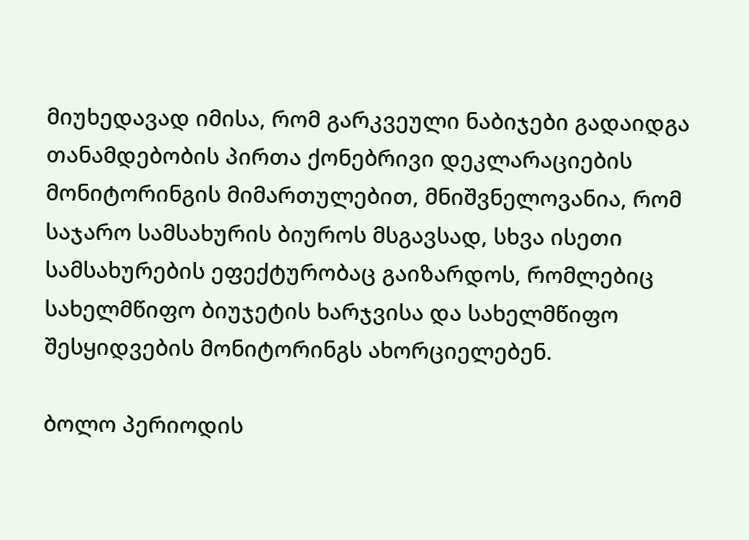მიუხედავად იმისა, რომ გარკვეული ნაბიჯები გადაიდგა თანამდებობის პირთა ქონებრივი დეკლარაციების მონიტორინგის მიმართულებით, მნიშვნელოვანია, რომ საჯარო სამსახურის ბიუროს მსგავსად, სხვა ისეთი სამსახურების ეფექტურობაც გაიზარდოს, რომლებიც სახელმწიფო ბიუჯეტის ხარჯვისა და სახელმწიფო შესყიდვების მონიტორინგს ახორციელებენ.

ბოლო პერიოდის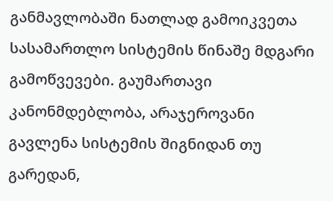განმავლობაში ნათლად გამოიკვეთა სასამართლო სისტემის წინაშე მდგარი გამოწვევები. გაუმართავი კანონმდებლობა, არაჯეროვანი გავლენა სისტემის შიგნიდან თუ გარედან,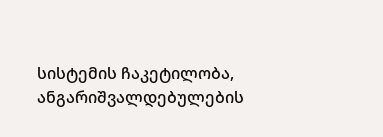სისტემის ჩაკეტილობა, ანგარიშვალდებულების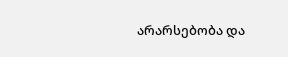არარსებობა და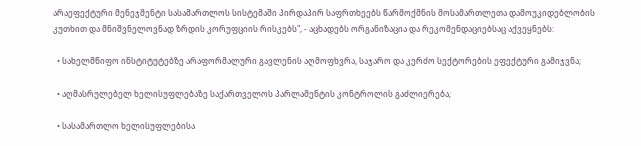არაეფექტური მენეჯმენტი სასამართლოს სისტემაში პირდაპირ საფრთხეებს წარმოქმნის მოსამართლეთა დამოუკიდებლობის კუთხით და მნიშვნელოვნად ზრდის კორუფციის რისკებს", - აცხადებს ორგანიზაცია და რეკომენდაციებსაც აქვეყნებს:

  • სახელმწიფო ინსტიტუტებზე არაფორმალური გავლენის აღმოფხვრა, საჯარო და კერძო სექტორების ეფექტური გამიჯვნა;

  • აღმასრულებელ ხელისუფლებაზე საქართველოს პარლამენტის კონტროლის გაძლიერება;

  • სასამართლო ხელისუფლებისა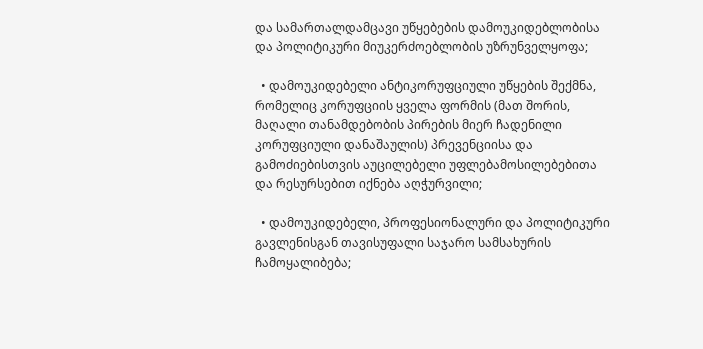და სამართალდამცავი უწყებების დამოუკიდებლობისა და პოლიტიკური მიუკერძოებლობის უზრუნველყოფა;

  • დამოუკიდებელი ანტიკორუფციული უწყების შექმნა, რომელიც კორუფციის ყველა ფორმის (მათ შორის, მაღალი თანამდებობის პირების მიერ ჩადენილი კორუფციული დანაშაულის) პრევენციისა და გამოძიებისთვის აუცილებელი უფლებამოსილებებითა და რესურსებით იქნება აღჭურვილი;

  • დამოუკიდებელი, პროფესიონალური და პოლიტიკური გავლენისგან თავისუფალი საჯარო სამსახურის ჩამოყალიბება;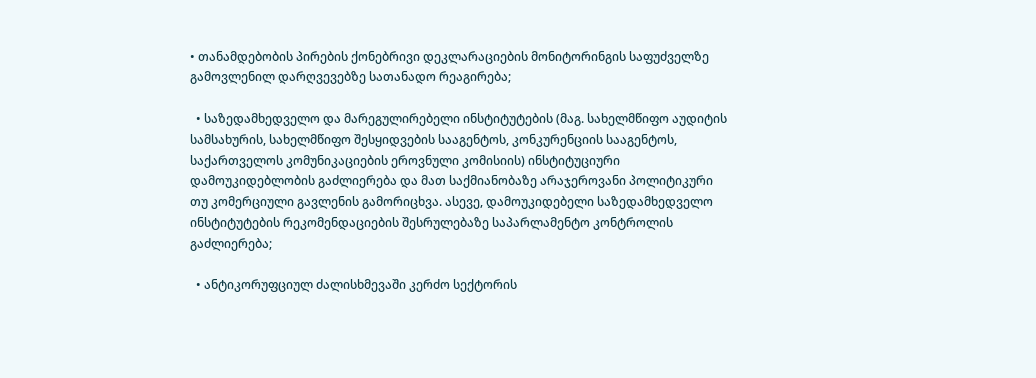• თანამდებობის პირების ქონებრივი დეკლარაციების მონიტორინგის საფუძველზე გამოვლენილ დარღვევებზე სათანადო რეაგირება;

  • საზედამხედველო და მარეგულირებელი ინსტიტუტების (მაგ. სახელმწიფო აუდიტის სამსახურის, სახელმწიფო შესყიდვების სააგენტოს, კონკურენციის სააგენტოს, საქართველოს კომუნიკაციების ეროვნული კომისიის) ინსტიტუციური დამოუკიდებლობის გაძლიერება და მათ საქმიანობაზე არაჯეროვანი პოლიტიკური თუ კომერციული გავლენის გამორიცხვა. ასევე, დამოუკიდებელი საზედამხედველო ინსტიტუტების რეკომენდაციების შესრულებაზე საპარლამენტო კონტროლის გაძლიერება;

  • ანტიკორუფციულ ძალისხმევაში კერძო სექტორის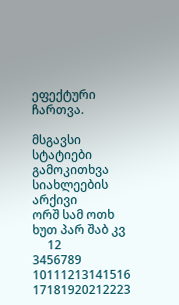ეფექტური ჩართვა.

მსგავსი სტატიები
გამოკითხვა
სიახლეების არქივი
ორშ სამ ოთხ ხუთ პარ შაბ კვ
     12
3456789
10111213141516
17181920212223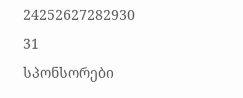24252627282930
31
სპონსორები